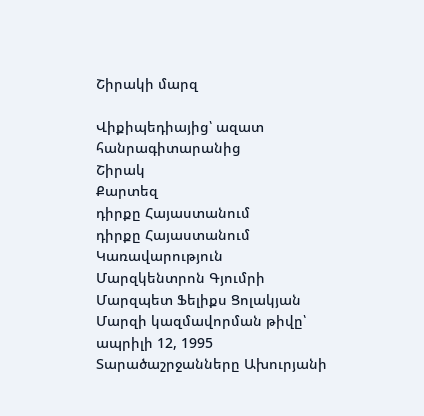Շիրակի մարզ

Վիքիպեդիայից՝ ազատ հանրագիտարանից
Շիրակ
Քարտեզ
դիրքը Հայաստանում
դիրքը Հայաստանում
Կառավարություն
Մարզկենտրոն Գյումրի
Մարզպետ Ֆելիքս Ցոլակյան
Մարզի կազմավորման թիվը՝ ապրիլի 12, 1995
Տարածաշրջանները Ախուրյանի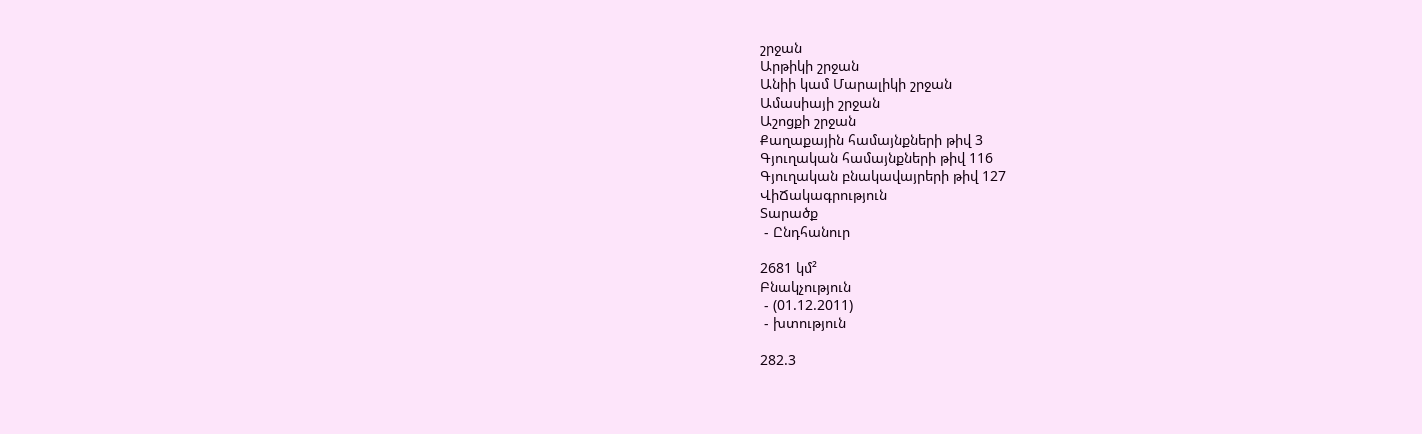շրջան
Արթիկի շրջան
Անիի կամ Մարալիկի շրջան
Ամասիայի շրջան
Աշոցքի շրջան
Քաղաքային համայնքների թիվ 3
Գյուղական համայնքների թիվ 116
Գյուղական բնակավայրերի թիվ 127
ՎիՃակագրություն
Տարածք
 - Ընդհանուր

2681 կմ²
Բնակչություն
 - (01.12.2011)
 - խտություն

282.3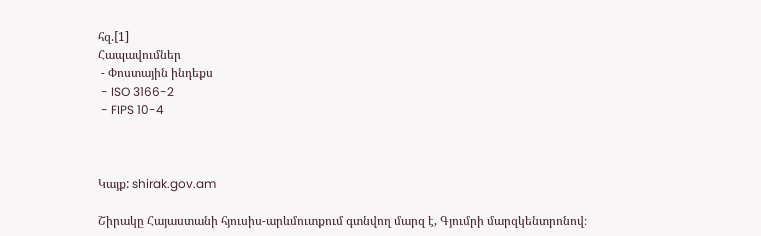հզ.[1]
Հապավումներ
 - Փոստային ինդեքս
 - ISO 3166-2
 - FIPS 10-4



Կայք: shirak.gov.am

Շիրակը Հայաստանի հյուսիս-արևմուտքում գտնվող մարզ է, Գյումրի մարզկենտրոնով։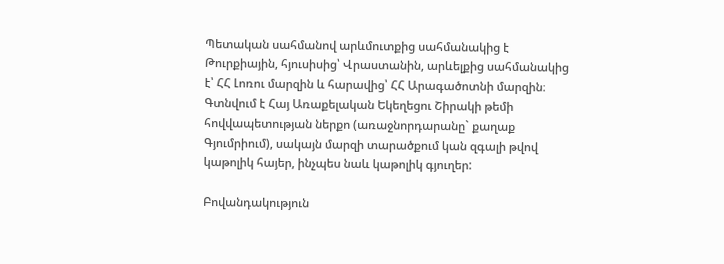Պետական սահմանով արևմուտքից սահմանակից է Թուրքիային, հյուսիսից՝ Վրաստանին, արևելքից սահմանակից է՝ ՀՀ Լոռու մարզին և հարավից՝ ՀՀ Արագածոտնի մարզին։ Գտնվում է Հայ Առաքելական Եկեղեցու Շիրակի թեմի հովվապետության ներքո (առաջնորդարանը` քաղաք Գյումրիում), սակայն մարզի տարածքում կան զգալի թվով կաթոլիկ հայեր, ինչպես նաև կաթոլիկ գյուղեր:

Բովանդակություն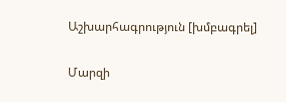Աշխարհագրություն [խմբագրել]

Մարզի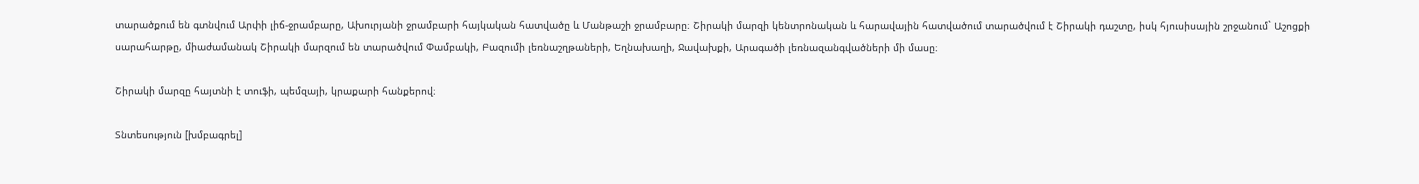տարածքում են գտնվում Արփի լիճ-ջրամբարը, Ախուրյանի ջրամբարի հայկական հատվածը և Մանթաշի ջրամբարը։ Շիրակի մարզի կենտրոնական և հարավային հատվածում տարածվում է Շիրակի դաշտը, իսկ հյուսիսային շրջանում` Աշոցքի սարահարթը, միաժամանակ Շիրակի մարզում են տարածվում Փամբակի, Բազումի լեռնաշղթաների, Եղնախաղի, Ջավախքի, Արագածի լեռնազանգվածների մի մասը։

Շիրակի մարզը հայտնի է տուֆի, պեմզայի, կրաքարի հանքերով։

Տնտեսություն [խմբագրել]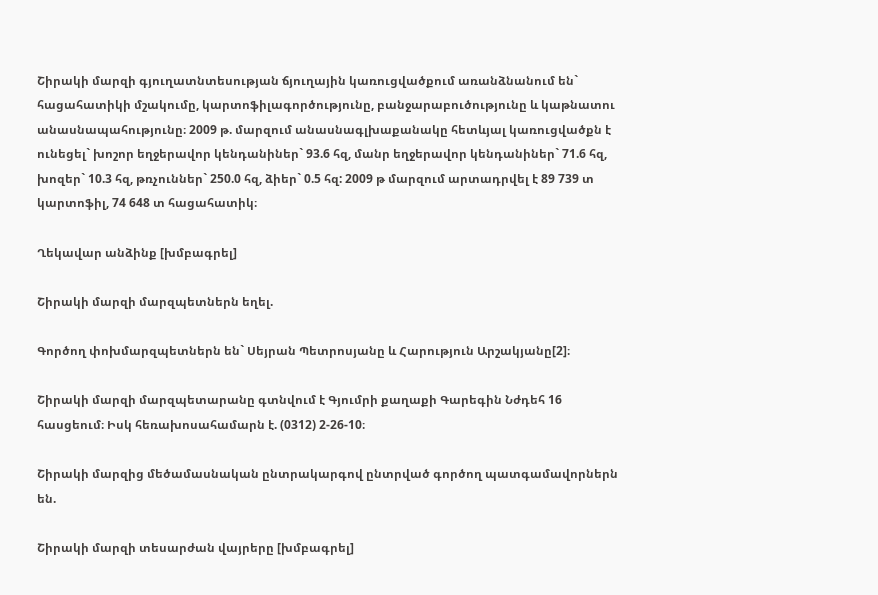Շիրակի մարզի գյուղատնտեսության ճյուղային կառուցվածքում առանձնանում են` հացահատիկի մշակումը, կարտոֆիլագործությունը, բանջարաբուծությունը և կաթնատու անասնապահությունը։ 2009 թ. մարզում անասնագլխաքանակը հետևյալ կառուցվածքն է ունեցել` խոշոր եղջերավոր կենդանիներ` 93.6 հզ, մանր եղջերավոր կենդանիներ` 71.6 հզ, խոզեր` 10.3 հզ, թռչուններ` 250.0 հզ, ձիեր` 0.5 հզ: 2009 թ մարզում արտադրվել է 89 739 տ կարտոֆիլ, 74 648 տ հացահատիկ։

Ղեկավար անձինք [խմբագրել]

Շիրակի մարզի մարզպետներն եղել.

Գործող փոխմարզպետներն են` Սեյրան Պետրոսյանը և Հարություն Արշակյանը[2]։

Շիրակի մարզի մարզպետարանը գտնվում է Գյումրի քաղաքի Գարեգին Նժդեհ 16 հասցեում։ Իսկ հեռախոսահամարն է. (0312) 2-26-10։

Շիրակի մարզից մեծամասնական ընտրակարգով ընտրված գործող պատգամավորներն են.

Շիրակի մարզի տեսարժան վայրերը [խմբագրել]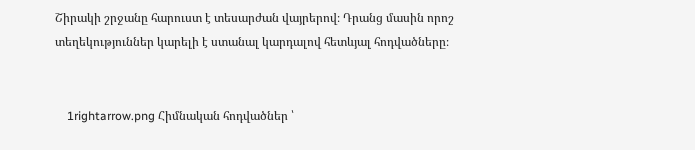Շիրակի շրջանը հարուստ է տեսարժան վայրերով։ Դրանց մասին որոշ տեղեկություններ կարելի է ստանալ կարդալով հետևյալ հոդվածները։


    1rightarrow.png Հիմնական հոդվածներ ՝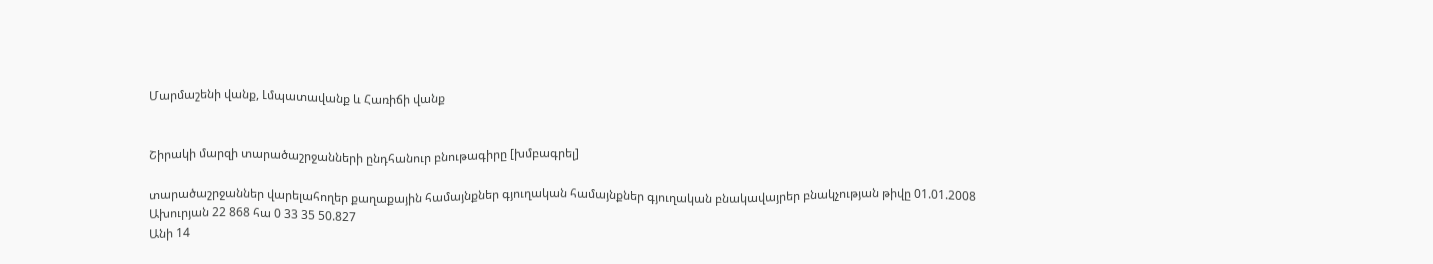Մարմաշենի վանք, Լմպատավանք և Հառիճի վանք


Շիրակի մարզի տարածաշրջանների ընդհանուր բնութագիրը [խմբագրել]

տարածաշրջաններ վարելահողեր քաղաքային համայնքներ գյուղական համայնքներ գյուղական բնակավայրեր բնակչության թիվը 01.01.2008
Ախուրյան 22 868 հա 0 33 35 50.827
Անի 14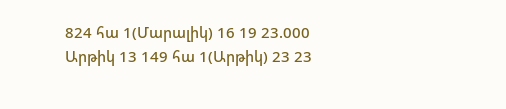824 հա 1(Մարալիկ) 16 19 23.000
Արթիկ 13 149 հա 1(Արթիկ) 23 23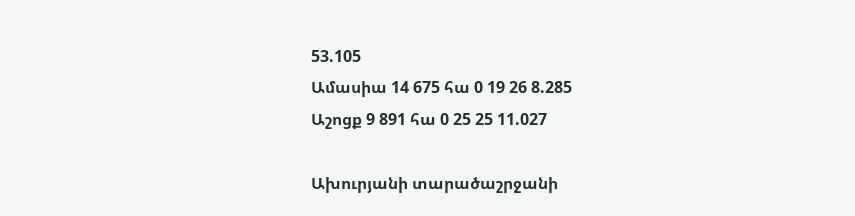53.105
Ամասիա 14 675 հա 0 19 26 8.285
Աշոցք 9 891 հա 0 25 25 11.027

Ախուրյանի տարածաշրջանի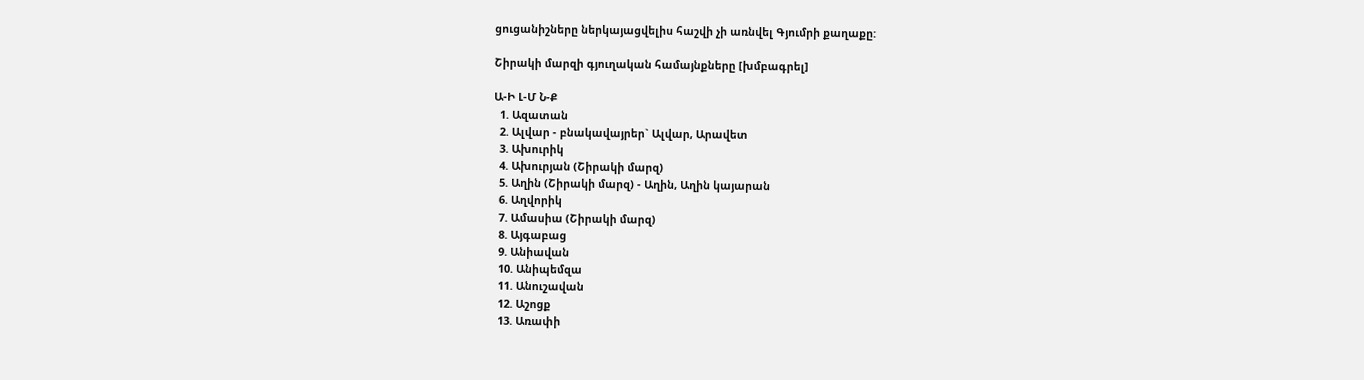ցուցանիշները ներկայացվելիս հաշվի չի առնվել Գյումրի քաղաքը:

Շիրակի մարզի գյուղական համայնքները [խմբագրել]

Ա-Ի Լ-Մ Ն-Ք
  1. Ազատան
  2. Ալվար - բնակավայրեր` Ալվար, Արավետ
  3. Ախուրիկ
  4. Ախուրյան (Շիրակի մարզ)
  5. Աղին (Շիրակի մարզ) - Աղին, Աղին կայարան
  6. Աղվորիկ
  7. Ամասիա (Շիրակի մարզ)
  8. Այգաբաց
  9. Անիավան
  10. Անիպեմզա
  11. Անուշավան
  12. Աշոցք
  13. Առափի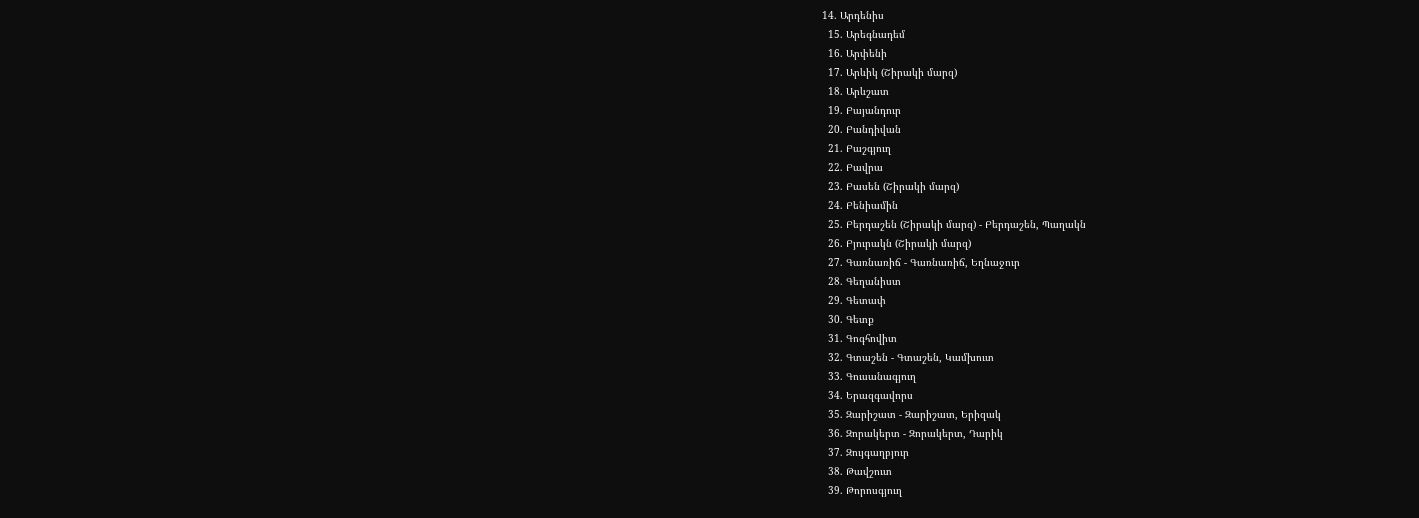14. Արդենիս
  15. Արեգնադեմ
  16. Արփենի
  17. Արևիկ (Շիրակի մարզ)
  18. Արևշատ
  19. Բայանդուր
  20. Բանդիվան
  21. Բաշգյուղ
  22. Բավրա
  23. Բասեն (Շիրակի մարզ)
  24. Բենիամին
  25. Բերդաշեն (Շիրակի մարզ) - Բերդաշեն, Պաղակն
  26. Բյուրակն (Շիրակի մարզ)
  27. Գառնառիճ - Գառնառիճ, Եղնաջուր
  28. Գեղանիստ
  29. Գետափ
  30. Գետք
  31. Գոգհովիտ
  32. Գտաշեն - Գտաշեն, Կամխուտ
  33. Գուսանագյուղ
  34. Երազգավորս
  35. Զարիշատ - Զարիշատ, Երիզակ
  36. Զորակերտ - Զորակերտ, Դարիկ
  37. Զույգաղբյուր
  38. Թավշուտ
  39. Թորոսգյուղ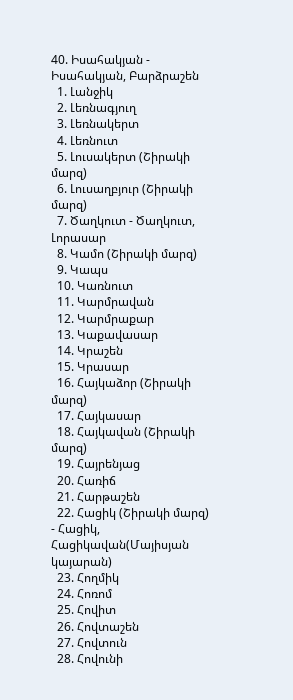40. Իսահակյան - Իսահակյան, Բարձրաշեն
  1. Լանջիկ
  2. Լեռնագյուղ
  3. Լեռնակերտ
  4. Լեռնուտ
  5. Լուսակերտ (Շիրակի մարզ)
  6. Լուսաղբյուր (Շիրակի մարզ)
  7. Ծաղկուտ - Ծաղկուտ, Լորասար
  8. Կամո (Շիրակի մարզ)
  9. Կապս
  10. Կառնուտ
  11. Կարմրավան
  12. Կարմրաքար
  13. Կաքավասար
  14. Կրաշեն
  15. Կրասար
  16. Հայկաձոր (Շիրակի մարզ)
  17. Հայկասար
  18. Հայկավան (Շիրակի մարզ)
  19. Հայրենյաց
  20. Հառիճ
  21. Հարթաշեն
  22. Հացիկ (Շիրակի մարզ) - Հացիկ, Հացիկավան(Մայիսյան կայարան)
  23. Հողմիկ
  24. Հոռոմ
  25. Հովիտ
  26. Հովտաշեն
  27. Հովտուն
  28. Հովունի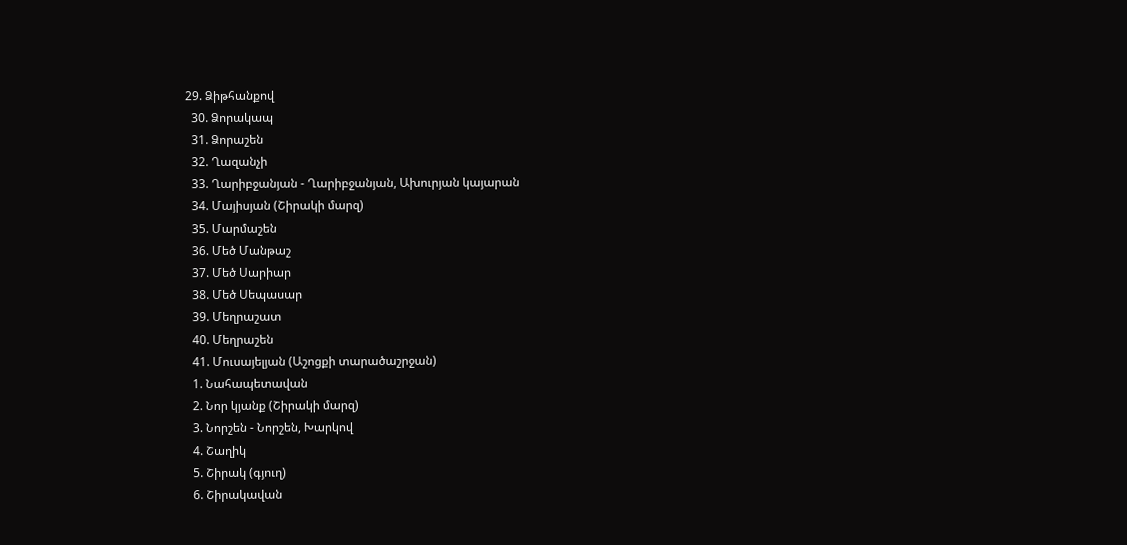29. Ձիթհանքով
  30. Ձորակապ
  31. Ձորաշեն
  32. Ղազանչի
  33. Ղարիբջանյան - Ղարիբջանյան, Ախուրյան կայարան
  34. Մայիսյան (Շիրակի մարզ)
  35. Մարմաշեն
  36. Մեծ Մանթաշ
  37. Մեծ Սարիար
  38. Մեծ Սեպասար
  39. Մեղրաշատ
  40. Մեղրաշեն
  41. Մուսայելյան (Աշոցքի տարածաշրջան)
  1. Նահապետավան
  2. Նոր կյանք (Շիրակի մարզ)
  3. Նորշեն - Նորշեն, Խարկով
  4. Շաղիկ
  5. Շիրակ (գյուղ)
  6. Շիրակավան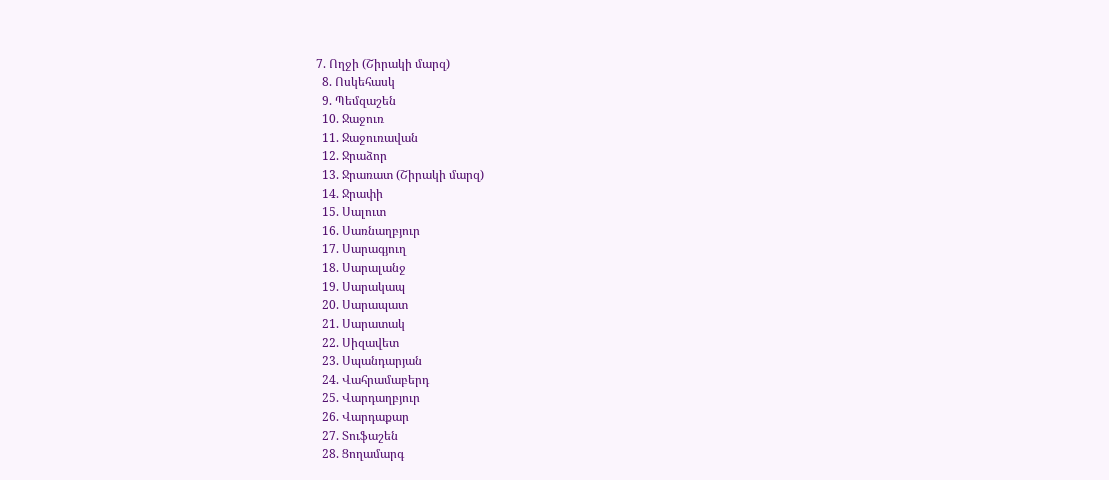7. Ողջի (Շիրակի մարզ)
  8. Ոսկեհասկ
  9. Պեմզաշեն
  10. Ջաջուռ
  11. Ջաջուռավան
  12. Ջրաձոր
  13. Ջրառատ (Շիրակի մարզ)
  14. Ջրափի
  15. Սալուտ
  16. Սառնաղբյուր
  17. Սարագյուղ
  18. Սարալանջ
  19. Սարակապ
  20. Սարապատ
  21. Սարատակ
  22. Սիզավետ
  23. Սպանդարյան
  24. Վահրամաբերդ
  25. Վարդաղբյուր
  26. Վարդաքար
  27. Տուֆաշեն
  28. Ցողամարգ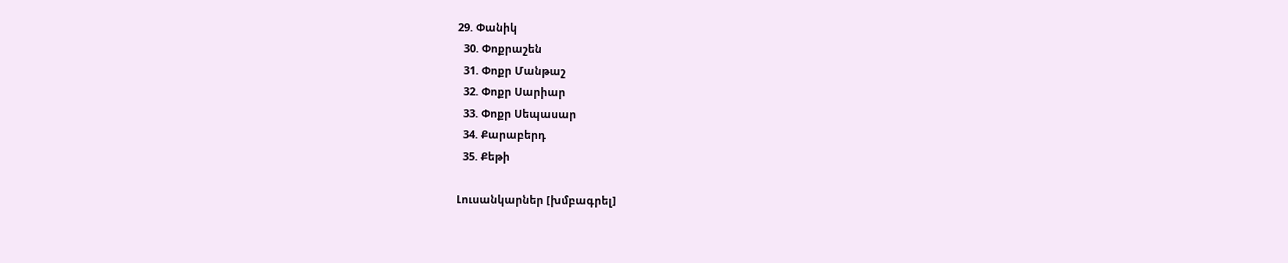29. Փանիկ
  30. Փոքրաշեն
  31. Փոքր Մանթաշ
  32. Փոքր Սարիար
  33. Փոքր Սեպասար
  34. Քարաբերդ
  35. Քեթի

Լուսանկարներ [խմբագրել]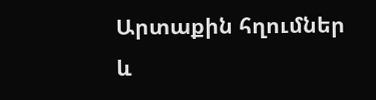Արտաքին հղումներ և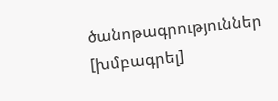ծանոթագրություններ [խմբագրել]